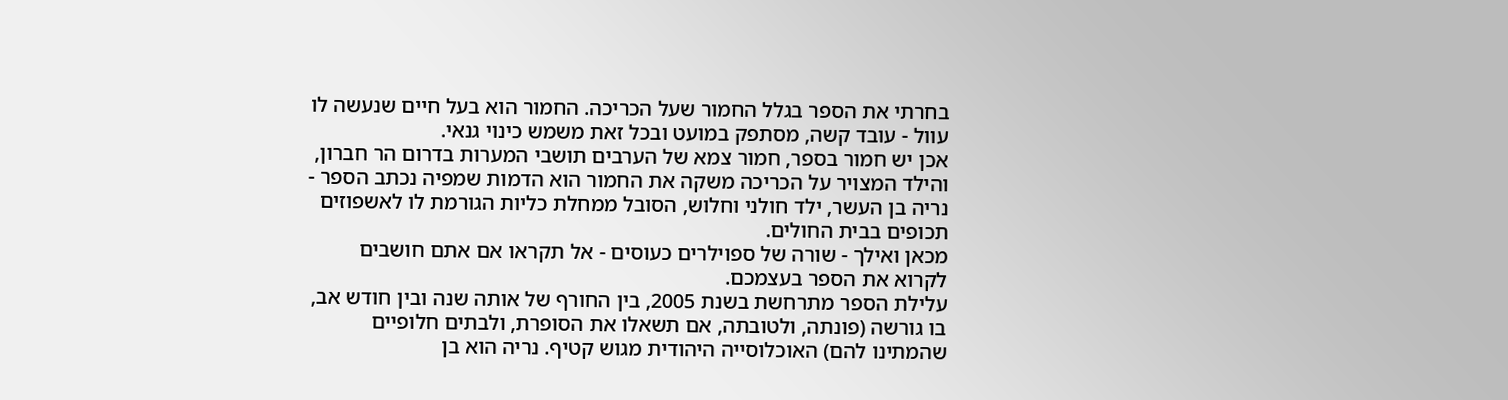בחרתי את הספר בגלל החמור שעל הכריכה. החמור הוא בעל חיים שנעשה לו עוול - עובד קשה, מסתפק במועט ובכל זאת משמש כינוי גנאי.
אכן יש חמור בספר, חמור צמא של הערבים תושבי המערות בדרום הר חברון, והילד המצויר על הכריכה משקה את החמור הוא הדמות שמפיה נכתב הספר - נריה בן העשר, ילד חולני וחלוש, הסובל ממחלת כליות הגורמת לו לאשפוזים תכופים בבית החולים.
מכאן ואילך - שורה של ספוילרים כעוסים - אל תקראו אם אתם חושבים לקרוא את הספר בעצמכם.
עלילת הספר מתרחשת בשנת 2005, בין החורף של אותה שנה ובין חודש אב, בו גורשה (פונתה, ולטובתה, אם תשאלו את הסופרת, ולבתים חלופיים שהמתינו להם) האוכלוסייה היהודית מגוש קטיף. נריה הוא בן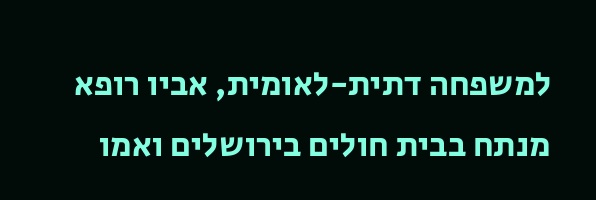למשפחה דתית-לאומית, אביו רופא מנתח בבית חולים בירושלים ואמו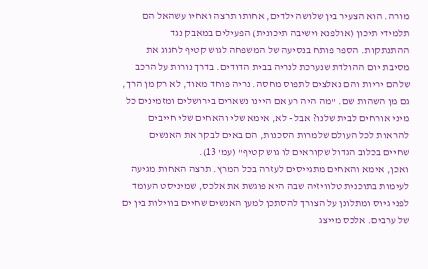מורה. הוא הצעיר בין שלושה ילדים, אחותו תרצה ואחיו עשהאל הם תלמידי תיכון (אולפנא וישיבה תיכונית) הפעילים במאבק נגד ההתנתקות. הספר פותח בנסיעה של המשפחה לגוש קטיף לחגוג את מסיבת יום ההולדת שנערכת לנריה בבית הדודים. בדרך נורות על הרכב שלהם יריות והם נאלצים לתפוס מחסה. נריה פוחד מאוד, לא רק מן הרך, גם מן השהות שם. "מה היה רע אם היינו נשארים בירושלים ומזמינים כל מיני אורחים לבית שלנו? אבל - לא, אימא שלי והאחים שלי חייבים להראות לכל העולם שלמרות הסכנות, הם באים לבקר את האנשים שחיים בכלוב הגדול שקוראים לו גוש קטיף" (עמ' 13).
ואכן, אימא והאחים מתגייסים לעזרה בכל המרץ. תרצה האחות מגיעה לעימות בתוכנית טלוויזיה שבה היא פוגשת את אלכס, שמיניסט העומד לפני גיוס ומתלונן על הצורך להסתכן למען האנשים שחיים בווילות בין ים של ערבים. אלכס מייצג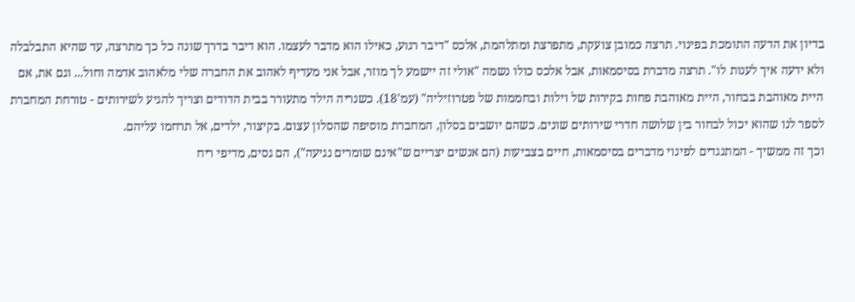בדיון את הדעה התומכת בפינוי. תרצה כמובן צועקת, מתפרצת ומתלהמת, אלכס "דיבר רגוע, כאילו הוא מדבר לעצמו. הוא דיבר בדרך שונה כל כך מתרצה, עד שהיא התבלבלה ולא ידעה איך לענות לו". תרצה מדברת בסיסמאות, אבל אלכס כולו נשמה "אולי זה יישמע לך מוזר, אבל אני מעדיף לאהוב את החברה שלי מלאהוב אדמה וחול... וגם את, אם היית מאוהבת בבחור, היית מאוהבת פחות בקירות של וילות ובחממות של פטרוזיליה" (עמ'18). כשנריה הילד מתעורר בבית הדודים וצריך להגיע לשירותים - טורחת המחברת לספר לנו שהוא יכול לבחור בין שלושה חדרי שירותים שונים. כשהם יושבים בסלון, המחברת מוסיפה שהסלון עצום. בקיצור, ילדים, אל תרחמו עליהם.
וכך זה ממשיך - המתנגדים לפינוי מדברים בסיסמאות, חיים בצביעות (הם אנשים יצריים ש"אינם שומרים נגיעה"), הם גסים, מדיפי ריח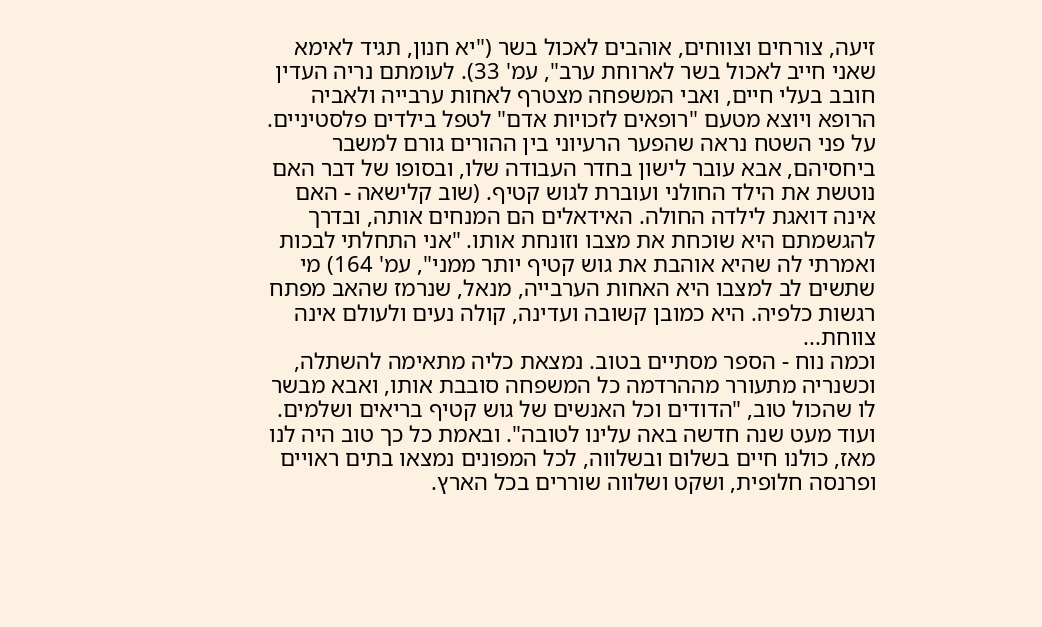זיעה, צורחים וצווחים, אוהבים לאכול בשר ("יא חנון, תגיד לאימא שאני חייב לאכול בשר לארוחת ערב", עמ' 33). לעומתם נריה העדין חובב בעלי חיים, ואבי המשפחה מצטרף לאחות ערבייה ולאביה הרופא ויוצא מטעם "רופאים לזכויות אדם" לטפל בילדים פלסטיניים. על פני השטח נראה שהפער הרעיוני בין ההורים גורם למשבר ביחסיהם, אבא עובר לישון בחדר העבודה שלו, ובסופו של דבר האם נוטשת את הילד החולני ועוברת לגוש קטיף. (שוב קלישאה - האם אינה דואגת לילדה החולה. האידאלים הם המנחים אותה, ובדרך להגשמתם היא שוכחת את מצבו וזונחת אותו. "אני התחלתי לבכות ואמרתי לה שהיא אוהבת את גוש קטיף יותר ממני", עמ' 164) מי שתשים לב למצבו היא האחות הערבייה, מנאל, שנרמז שהאב מפתח רגשות כלפיה. היא כמובן קשובה ועדינה, קולה נעים ולעולם אינה צווחת...
וכמה נוח - הספר מסתיים בטוב. נמצאת כליה מתאימה להשתלה, וכשנריה מתעורר מההרדמה כל המשפחה סובבת אותו, ואבא מבשר לו שהכול טוב, "הדודים וכל האנשים של גוש קטיף בריאים ושלמים. ועוד מעט שנה חדשה באה עלינו לטובה". ובאמת כל כך טוב היה לנו מאז, כולנו חיים בשלום ובשלווה, לכל המפונים נמצאו בתים ראויים ופרנסה חלופית, ושקט ושלווה שוררים בכל הארץ.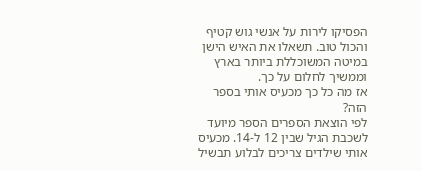הפסיקו לירות על אנשי גוש קטיף והכול טוב. תשאלו את האיש הישן במיטה המשוכללת ביותר בארץ וממשיך לחלום על כך.
אז מה כל כך מכעיס אותי בספר הזה?
לפי הוצאת הספרים הספר מיועד לשכבת הגיל שבין 12 ל-14. מכעיס אותי שילדים צריכים לבלוע תבשיל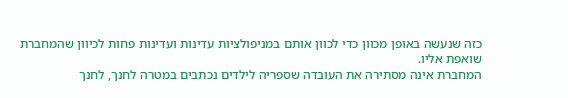כזה שנעשה באופן מכוון כדי לכוון אותם במניפולציות עדינות ועדינות פחות לכיוון שהמחברת שואפת אליו.
המחברת אינה מסתירה את העובדה שספריה לילדים נכתבים במטרה לחנך, לחנך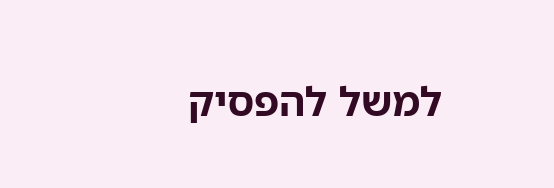למשל להפסיק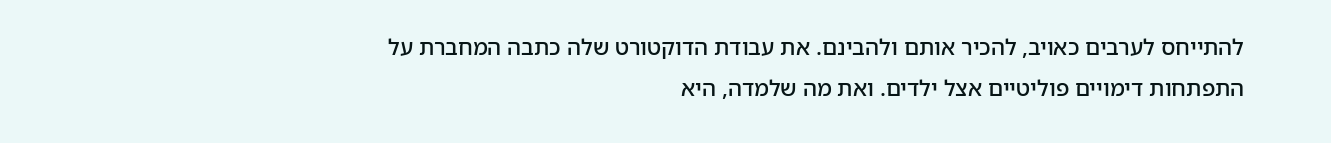להתייחס לערבים כאויב, להכיר אותם ולהבינם. את עבודת הדוקטורט שלה כתבה המחברת על התפתחות דימויים פוליטיים אצל ילדים. ואת מה שלמדה, היא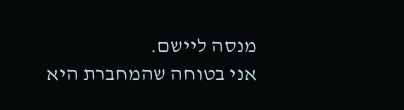מנסה ליישם.
אני בטוחה שהמחברת היא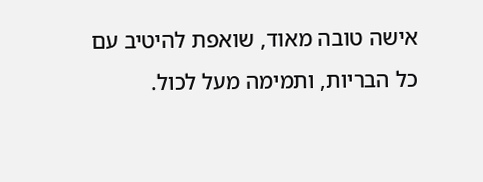אישה טובה מאוד, שואפת להיטיב עם כל הבריות, ותמימה מעל לכול.